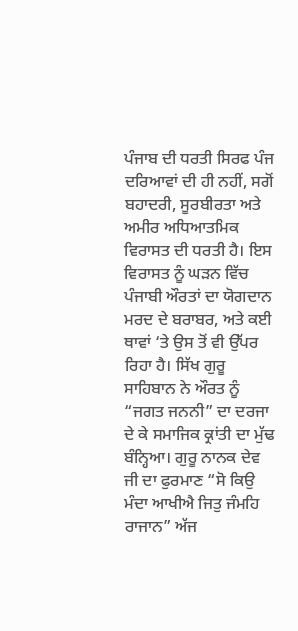ਪੰਜਾਬ ਦੀ ਧਰਤੀ ਸਿਰਫ ਪੰਜ ਦਰਿਆਵਾਂ ਦੀ ਹੀ ਨਹੀਂ, ਸਗੋਂ ਬਹਾਦਰੀ, ਸੂਰਬੀਰਤਾ ਅਤੇ ਅਮੀਰ ਅਧਿਆਤਮਿਕ ਵਿਰਾਸਤ ਦੀ ਧਰਤੀ ਹੈ। ਇਸ ਵਿਰਾਸਤ ਨੂੰ ਘੜਨ ਵਿੱਚ ਪੰਜਾਬੀ ਔਰਤਾਂ ਦਾ ਯੋਗਦਾਨ ਮਰਦ ਦੇ ਬਰਾਬਰ, ਅਤੇ ਕਈ ਥਾਵਾਂ ‘ਤੇ ਉਸ ਤੋਂ ਵੀ ਉੱਪਰ ਰਿਹਾ ਹੈ। ਸਿੱਖ ਗੁਰੂ ਸਾਹਿਬਾਨ ਨੇ ਔਰਤ ਨੂੰ “ਜਗਤ ਜਨਨੀ” ਦਾ ਦਰਜਾ ਦੇ ਕੇ ਸਮਾਜਿਕ ਕ੍ਰਾਂਤੀ ਦਾ ਮੁੱਢ ਬੰਨ੍ਹਿਆ। ਗੁਰੂ ਨਾਨਕ ਦੇਵ ਜੀ ਦਾ ਫੁਰਮਾਣ “ਸੋ ਕਿਉ ਮੰਦਾ ਆਖੀਐ ਜਿਤੁ ਜੰਮਹਿ ਰਾਜਾਨ” ਅੱਜ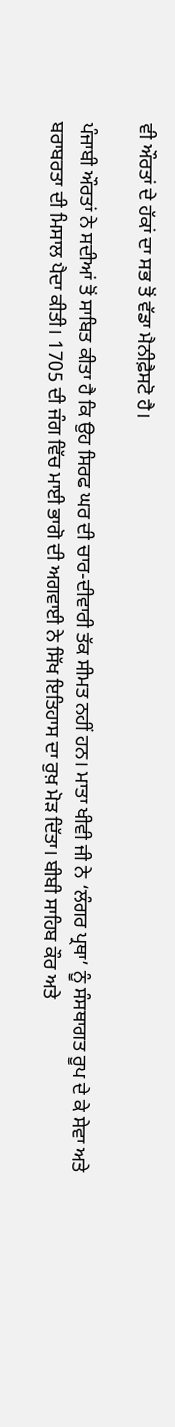ਵੀ ਔਰਤਾਂ ਦੇ ਹੱਕਾਂ ਦਾ ਸਭ ਤੋਂ ਵੱਡਾ ਮੈਨੀਫ਼ੈਸਟੋ ਹੈ।

ਪੰਜਾਬੀ ਔਰਤਾਂ ਨੇ ਸਦੀਆਂ ਤੋਂ ਸਾਬਿਤ ਕੀਤਾ ਹੈ ਕਿ ਉਹ ਸਿਰਫ ਘਰ ਦੀ ਚਾਰ-ਦੀਵਾਰੀ ਤੱਕ ਸੀਮਤ ਨਹੀਂ ਹਨ। ਮਾਤਾ ਖੀਵੀ ਜੀ ਨੇ ‘ਲੰਗਰ ਪ੍ਰਥਾ’ ਨੂੰ ਸੰਸਥਾਗਤ ਰੂਪ ਦੇ ਕੇ ਸੇਵਾ ਅਤੇ ਬਰਾਬਰਤਾ ਦੀ ਮਿਸਾਲ ਪੈਦਾ ਕੀਤੀ। 1705 ਦੀ ਜੰਗ ਵਿੱਚ ਮਾਈ ਭਾਗੋ ਦੀ ਅਗਵਾਈ ਨੇ ਸਿੱਖ ਇਤਿਹਾਸ ਦਾ ਰੁਖ਼ ਮੋੜ ਦਿੱਤਾ। ਬੀਬੀ ਸਾਹਿਬ ਕੌਰ ਅਤੇ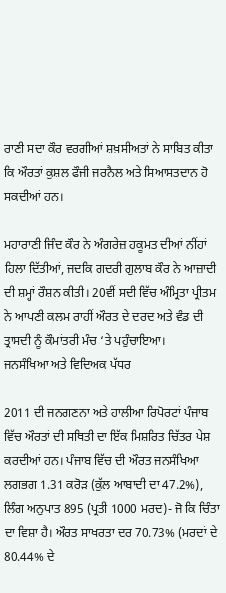ਰਾਣੀ ਸਦਾ ਕੌਰ ਵਰਗੀਆਂ ਸ਼ਖ਼ਸੀਅਤਾਂ ਨੇ ਸਾਬਿਤ ਕੀਤਾ ਕਿ ਔਰਤਾਂ ਕੁਸ਼ਲ ਫੌਜੀ ਜਰਨੈਲ ਅਤੇ ਸਿਆਸਤਦਾਨ ਹੋ ਸਕਦੀਆਂ ਹਨ।

ਮਹਾਰਾਣੀ ਜਿੰਦ ਕੌਰ ਨੇ ਅੰਗਰੇਜ਼ ਹਕੂਮਤ ਦੀਆਂ ਨੀਂਹਾਂ ਹਿਲਾ ਦਿੱਤੀਆਂ, ਜਦਕਿ ਗਦਰੀ ਗੁਲਾਬ ਕੌਰ ਨੇ ਆਜ਼ਾਦੀ ਦੀ ਸ਼ਮ੍ਹਾਂ ਰੌਸ਼ਨ ਕੀਤੀ। 20ਵੀਂ ਸਦੀ ਵਿੱਚ ਅੰਮ੍ਰਿਤਾ ਪ੍ਰੀਤਮ ਨੇ ਆਪਣੀ ਕਲਮ ਰਾਹੀਂ ਔਰਤ ਦੇ ਦਰਦ ਅਤੇ ਵੰਡ ਦੀ ਤ੍ਰਾਸਦੀ ਨੂੰ ਕੌਮਾਂਤਰੀ ਮੰਚ ‘ਤੇ ਪਹੁੰਚਾਇਆ।
ਜਨਸੰਖਿਆ ਅਤੇ ਵਿਦਿਅਕ ਪੱਧਰ

2011 ਦੀ ਜਨਗਣਨਾ ਅਤੇ ਹਾਲੀਆ ਰਿਪੋਰਟਾਂ ਪੰਜਾਬ ਵਿੱਚ ਔਰਤਾਂ ਦੀ ਸਥਿਤੀ ਦਾ ਇੱਕ ਮਿਸ਼ਰਿਤ ਚਿੱਤਰ ਪੇਸ਼ ਕਰਦੀਆਂ ਹਨ। ਪੰਜਾਬ ਵਿੱਚ ਦੀ ਔਰਤ ਜਨਸੰਖਿਆ ਲਗਭਗ 1.31 ਕਰੋੜ (ਕੁੱਲ ਆਬਾਦੀ ਦਾ 47.2%), ਲਿੰਗ ਅਨੁਪਾਤ 895 (ਪ੍ਰਤੀ 1000 ਮਰਦ)- ਜੋ ਕਿ ਚਿੰਤਾ ਦਾ ਵਿਸ਼ਾ ਹੈ। ਔਰਤ ਸਾਖਰਤਾ ਦਰ 70.73% (ਮਰਦਾਂ ਦੇ 80.44% ਦੇ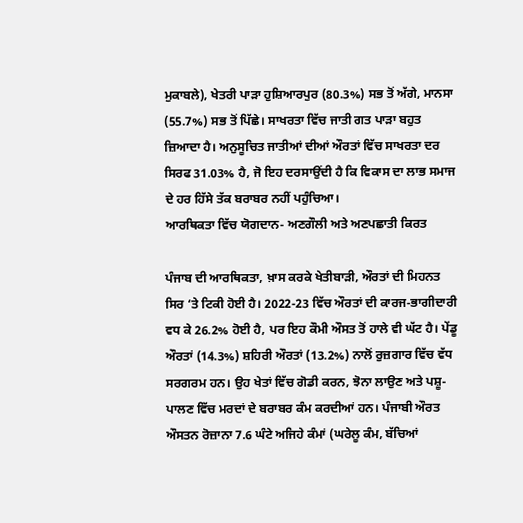ਮੁਕਾਬਲੇ), ਖੇਤਰੀ ਪਾੜਾ ਹੁਸ਼ਿਆਰਪੁਰ (80.3%) ਸਭ ਤੋਂ ਅੱਗੇ, ਮਾਨਸਾ (55.7%) ਸਭ ਤੋਂ ਪਿੱਛੇ। ਸਾਖਰਤਾ ਵਿੱਚ ਜਾਤੀ ਗਤ ਪਾੜਾ ਬਹੁਤ ਜ਼ਿਆਦਾ ਹੈ। ਅਨੁਸੂਚਿਤ ਜਾਤੀਆਂ ਦੀਆਂ ਔਰਤਾਂ ਵਿੱਚ ਸਾਖਰਤਾ ਦਰ ਸਿਰਫ 31.03% ਹੈ, ਜੋ ਇਹ ਦਰਸਾਉਂਦੀ ਹੈ ਕਿ ਵਿਕਾਸ ਦਾ ਲਾਭ ਸਮਾਜ ਦੇ ਹਰ ਹਿੱਸੇ ਤੱਕ ਬਰਾਬਰ ਨਹੀਂ ਪਹੁੰਚਿਆ।
ਆਰਥਿਕਤਾ ਵਿੱਚ ਯੋਗਦਾਨ- ਅਣਗੌਲੀ ਅਤੇ ਅਣਪਛਾਤੀ ਕਿਰਤ

ਪੰਜਾਬ ਦੀ ਆਰਥਿਕਤਾ, ਖ਼ਾਸ ਕਰਕੇ ਖੇਤੀਬਾੜੀ, ਔਰਤਾਂ ਦੀ ਮਿਹਨਤ ਸਿਰ ‘ਤੇ ਟਿਕੀ ਹੋਈ ਹੈ। 2022-23 ਵਿੱਚ ਔਰਤਾਂ ਦੀ ਕਾਰਜ-ਭਾਗੀਦਾਰੀ ਵਧ ਕੇ 26.2% ਹੋਈ ਹੈ, ਪਰ ਇਹ ਕੌਮੀ ਔਸਤ ਤੋਂ ਹਾਲੇ ਵੀ ਘੱਟ ਹੈ। ਪੇਂਡੂ ਔਰਤਾਂ (14.3%) ਸ਼ਹਿਰੀ ਔਰਤਾਂ (13.2%) ਨਾਲੋਂ ਰੁਜ਼ਗਾਰ ਵਿੱਚ ਵੱਧ ਸਰਗਰਮ ਹਨ। ਉਹ ਖੇਤਾਂ ਵਿੱਚ ਗੋਡੀ ਕਰਨ, ਝੋਨਾ ਲਾਉਣ ਅਤੇ ਪਸ਼ੂ-ਪਾਲਣ ਵਿੱਚ ਮਰਦਾਂ ਦੇ ਬਰਾਬਰ ਕੰਮ ਕਰਦੀਆਂ ਹਨ। ਪੰਜਾਬੀ ਔਰਤ ਔਸਤਨ ਰੋਜ਼ਾਨਾ 7.6 ਘੰਟੇ ਅਜਿਹੇ ਕੰਮਾਂ (ਘਰੇਲੂ ਕੰਮ, ਬੱਚਿਆਂ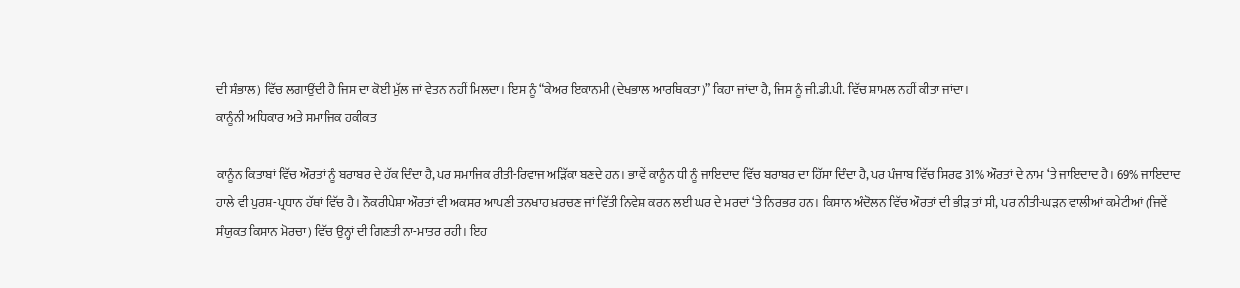ਦੀ ਸੰਭਾਲ) ਵਿੱਚ ਲਗਾਉਂਦੀ ਹੈ ਜਿਸ ਦਾ ਕੋਈ ਮੁੱਲ ਜਾਂ ਵੇਤਨ ਨਹੀਂ ਮਿਲਦਾ। ਇਸ ਨੂੰ “ਕੇਅਰ ਇਕਾਨਮੀ (ਦੇਖਭਾਲ ਆਰਥਿਕਤਾ)” ਕਿਹਾ ਜਾਂਦਾ ਹੈ, ਜਿਸ ਨੂੰ ਜੀ.ਡੀ.ਪੀ. ਵਿੱਚ ਸ਼ਾਮਲ ਨਹੀਂ ਕੀਤਾ ਜਾਂਦਾ।
ਕਾਨੂੰਨੀ ਅਧਿਕਾਰ ਅਤੇ ਸਮਾਜਿਕ ਹਕੀਕਤ

ਕਾਨੂੰਨ ਕਿਤਾਬਾਂ ਵਿੱਚ ਔਰਤਾਂ ਨੂੰ ਬਰਾਬਰ ਦੇ ਹੱਕ ਦਿੰਦਾ ਹੈ, ਪਰ ਸਮਾਜਿਕ ਰੀਤੀ-ਰਿਵਾਜ ਅੜਿੱਕਾ ਬਣਦੇ ਹਨ। ਭਾਵੇਂ ਕਾਨੂੰਨ ਧੀ ਨੂੰ ਜਾਇਦਾਦ ਵਿੱਚ ਬਰਾਬਰ ਦਾ ਹਿੱਸਾ ਦਿੰਦਾ ਹੈ, ਪਰ ਪੰਜਾਬ ਵਿੱਚ ਸਿਰਫ 31% ਔਰਤਾਂ ਦੇ ਨਾਮ ‘ਤੇ ਜਾਇਦਾਦ ਹੈ। 69% ਜਾਇਦਾਦ ਹਾਲੇ ਵੀ ਪੁਰਸ਼-ਪ੍ਰਧਾਨ ਹੱਥਾਂ ਵਿੱਚ ਹੈ। ਨੌਕਰੀਪੇਸ਼ਾ ਔਰਤਾਂ ਵੀ ਅਕਸਰ ਆਪਣੀ ਤਨਖਾਹ ਖ਼ਰਚਣ ਜਾਂ ਵਿੱਤੀ ਨਿਵੇਸ਼ ਕਰਨ ਲਈ ਘਰ ਦੇ ਮਰਦਾਂ ‘ਤੇ ਨਿਰਭਰ ਹਨ। ਕਿਸਾਨ ਅੰਦੋਲਨ ਵਿੱਚ ਔਰਤਾਂ ਦੀ ਭੀੜ ਤਾਂ ਸੀ, ਪਰ ਨੀਤੀ-ਘੜਨ ਵਾਲੀਆਂ ਕਮੇਟੀਆਂ (ਜਿਵੇਂ ਸੰਯੁਕਤ ਕਿਸਾਨ ਮੋਰਚਾ) ਵਿੱਚ ਉਨ੍ਹਾਂ ਦੀ ਗਿਣਤੀ ਨਾ-ਮਾਤਰ ਰਹੀ। ਇਹ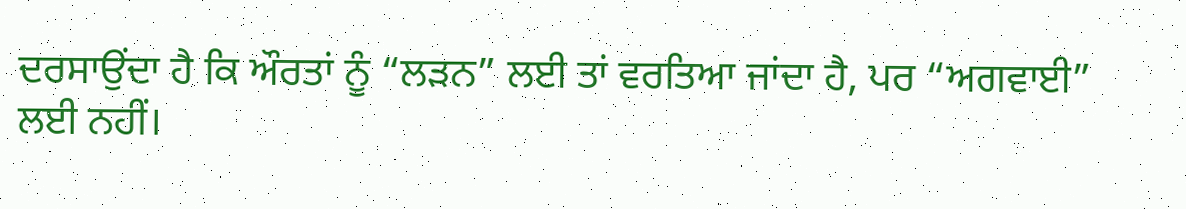ਦਰਸਾਉਂਦਾ ਹੈ ਕਿ ਔਰਤਾਂ ਨੂੰ “ਲੜਨ” ਲਈ ਤਾਂ ਵਰਤਿਆ ਜਾਂਦਾ ਹੈ, ਪਰ “ਅਗਵਾਈ” ਲਈ ਨਹੀਂ।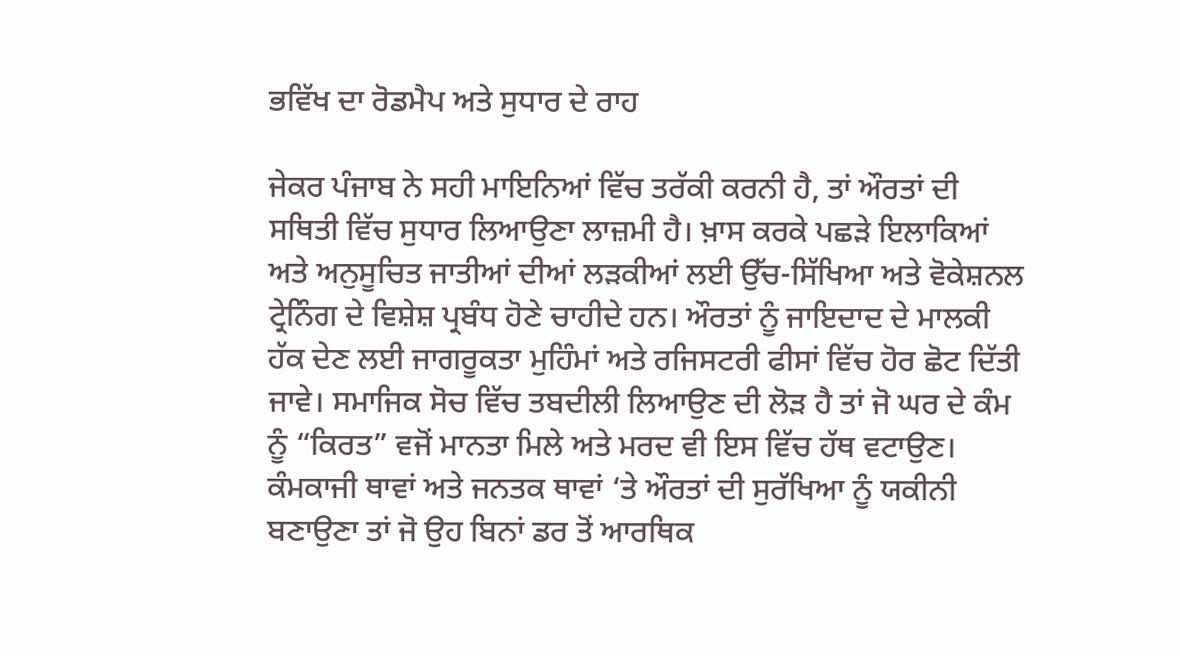ਭਵਿੱਖ ਦਾ ਰੋਡਮੈਪ ਅਤੇ ਸੁਧਾਰ ਦੇ ਰਾਹ

ਜੇਕਰ ਪੰਜਾਬ ਨੇ ਸਹੀ ਮਾਇਨਿਆਂ ਵਿੱਚ ਤਰੱਕੀ ਕਰਨੀ ਹੈ, ਤਾਂ ਔਰਤਾਂ ਦੀ ਸਥਿਤੀ ਵਿੱਚ ਸੁਧਾਰ ਲਿਆਉਣਾ ਲਾਜ਼ਮੀ ਹੈ। ਖ਼ਾਸ ਕਰਕੇ ਪਛੜੇ ਇਲਾਕਿਆਂ ਅਤੇ ਅਨੁਸੂਚਿਤ ਜਾਤੀਆਂ ਦੀਆਂ ਲੜਕੀਆਂ ਲਈ ਉੱਚ-ਸਿੱਖਿਆ ਅਤੇ ਵੋਕੇਸ਼ਨਲ ਟ੍ਰੇਨਿੰਗ ਦੇ ਵਿਸ਼ੇਸ਼ ਪ੍ਰਬੰਧ ਹੋਣੇ ਚਾਹੀਦੇ ਹਨ। ਔਰਤਾਂ ਨੂੰ ਜਾਇਦਾਦ ਦੇ ਮਾਲਕੀ ਹੱਕ ਦੇਣ ਲਈ ਜਾਗਰੂਕਤਾ ਮੁਹਿੰਮਾਂ ਅਤੇ ਰਜਿਸਟਰੀ ਫੀਸਾਂ ਵਿੱਚ ਹੋਰ ਛੋਟ ਦਿੱਤੀ ਜਾਵੇ। ਸਮਾਜਿਕ ਸੋਚ ਵਿੱਚ ਤਬਦੀਲੀ ਲਿਆਉਣ ਦੀ ਲੋੜ ਹੈ ਤਾਂ ਜੋ ਘਰ ਦੇ ਕੰਮ ਨੂੰ “ਕਿਰਤ” ਵਜੋਂ ਮਾਨਤਾ ਮਿਲੇ ਅਤੇ ਮਰਦ ਵੀ ਇਸ ਵਿੱਚ ਹੱਥ ਵਟਾਉਣ। ਕੰਮਕਾਜੀ ਥਾਵਾਂ ਅਤੇ ਜਨਤਕ ਥਾਵਾਂ ‘ਤੇ ਔਰਤਾਂ ਦੀ ਸੁਰੱਖਿਆ ਨੂੰ ਯਕੀਨੀ ਬਣਾਉਣਾ ਤਾਂ ਜੋ ਉਹ ਬਿਨਾਂ ਡਰ ਤੋਂ ਆਰਥਿਕ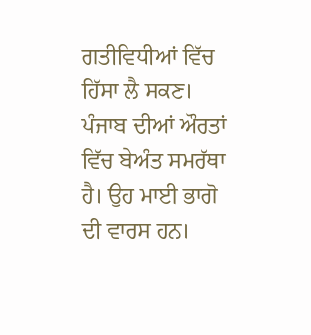ਗਤੀਵਿਧੀਆਂ ਵਿੱਚ ਹਿੱਸਾ ਲੈ ਸਕਣ।
ਪੰਜਾਬ ਦੀਆਂ ਔਰਤਾਂ ਵਿੱਚ ਬੇਅੰਤ ਸਮਰੱਥਾ ਹੈ। ਉਹ ਮਾਈ ਭਾਗੋ ਦੀ ਵਾਰਸ ਹਨ।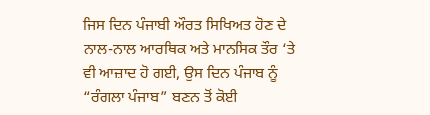ਜਿਸ ਦਿਨ ਪੰਜਾਬੀ ਔਰਤ ਸਿਖਿਅਤ ਹੋਣ ਦੇ ਨਾਲ-ਨਾਲ ਆਰਥਿਕ ਅਤੇ ਮਾਨਸਿਕ ਤੌਰ ‘ਤੇ ਵੀ ਆਜ਼ਾਦ ਹੋ ਗਈ, ਉਸ ਦਿਨ ਪੰਜਾਬ ਨੂੰ “ਰੰਗਲਾ ਪੰਜਾਬ” ਬਣਨ ਤੋਂ ਕੋਈ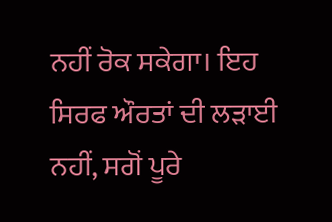ਨਹੀਂ ਰੋਕ ਸਕੇਗਾ। ਇਹ ਸਿਰਫ ਔਰਤਾਂ ਦੀ ਲੜਾਈ ਨਹੀਂ, ਸਗੋਂ ਪੂਰੇ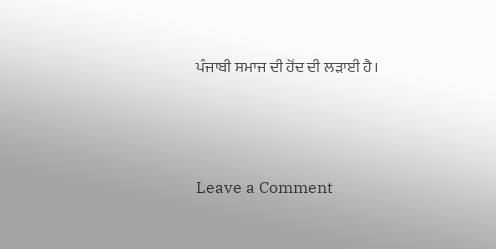ਪੰਜਾਬੀ ਸਮਾਜ ਦੀ ਹੋਂਦ ਦੀ ਲੜਾਈ ਹੈ।



Leave a Comment